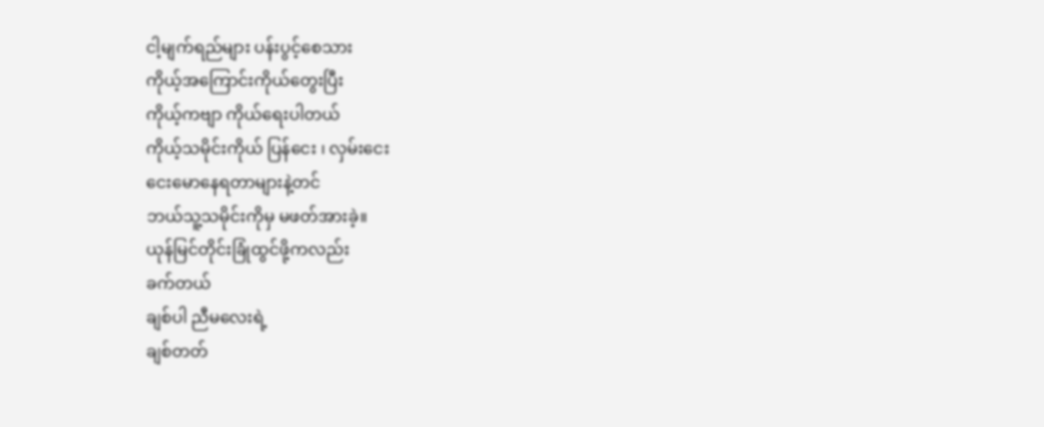ငါ့မျက်ရည်များ ပန်းပွင့်စေသား
ကိုယ့်အကြောင်းကိုယ်တွေးပြီး
ကိုယ့်ကဗျာ ကိုယ်ရေးပါတယ်
ကိုယ့်သမိုင်းကိုယ် ပြန်ငေး ၊ လှမ်းငေး
ငေးမောနေရတာများနဲ့တင်
ဘယ်သူ့သမိုင်းကိုမှ မဖတ်အားခဲ့။
ယုန်မြင်တိုင်းခြုံထွင်ဖို့ကလည်း
ခက်တယ်
ချစ်ပါ ညီမလေးရဲ့
ချစ်တတ်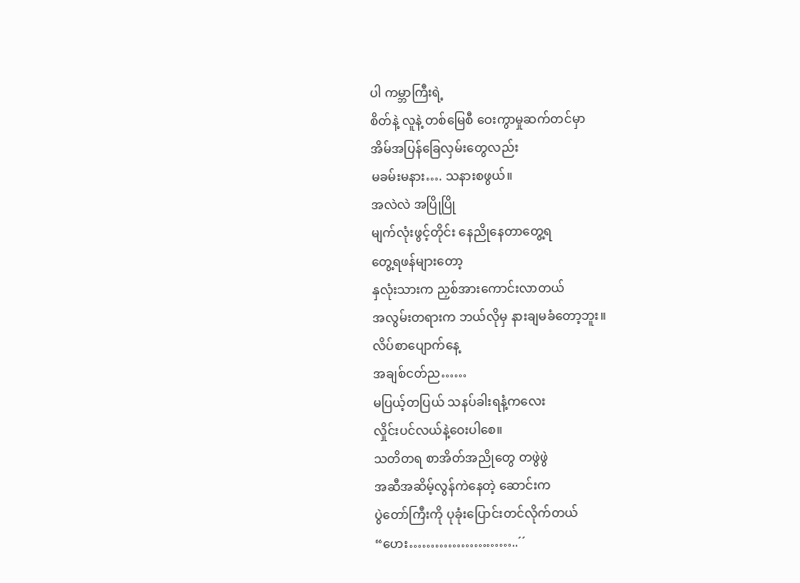ပါ ကမ္ဘာကြီးရဲ့
စိတ်နဲ့ လူနဲ့ တစ်မြေစီ ဝေးကွာမှုဆက်တင်မှာ
အိမ်အပြန်ခြေလှမ်းတွေလည်း
မခမ်းမနား…. သနားစဖွယ်။
အလဲလဲ အပြိုပြို
မျက်လုံးဖွင့်တိုင်း နေညိုနေတာတွေ့ရ
တွေ့ရဖန်များတော့
နှလုံးသားက ညှစ်အားကောင်းလာတယ်
အလွမ်းတရားက ဘယ်လိုမှ နားချမခံတော့ဘူး။
လိပ်စာပျောက်နေ့
အချစ်ငတ်ည……
မပြယ့်တပြယ် သနပ်ခါးရနံ့ကလေး
လှိုင်းပင်လယ်နဲ့ဝေးပါစေ။
သတိတရ စာအိတ်အညိုတွေ တဖွဲဖွဲ
အဆီအဆိမ့်လွန်ကဲနေတဲ့ ဆောင်းက
ပွဲတော်ကြီးကို ပုခုံးပြောင်းတင်လိုက်တယ်
“ဟေး……………………..´´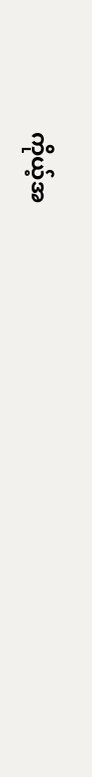ကိုယ့်အ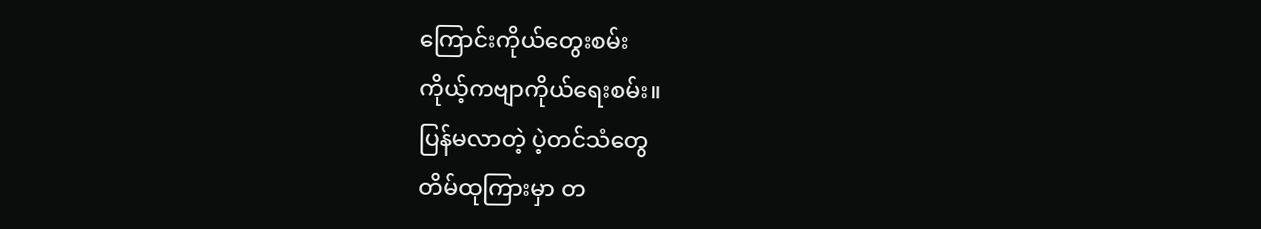ကြောင်းကိုယ်တွေးစမ်း
ကိုယ့်ကဗျာကိုယ်ရေးစမ်း။
ပြန်မလာတဲ့ ပဲ့တင်သံတွေ
တိမ်ထုကြားမှာ တ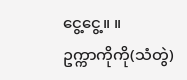ငွေ့ငွေ့။ ။
ဥက္ကာကိုကို(သံတွဲ)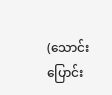(သောင်းပြောင်း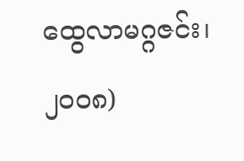ထွေလာမဂ္ဂဇင်း၊ ၂၀၀၈)